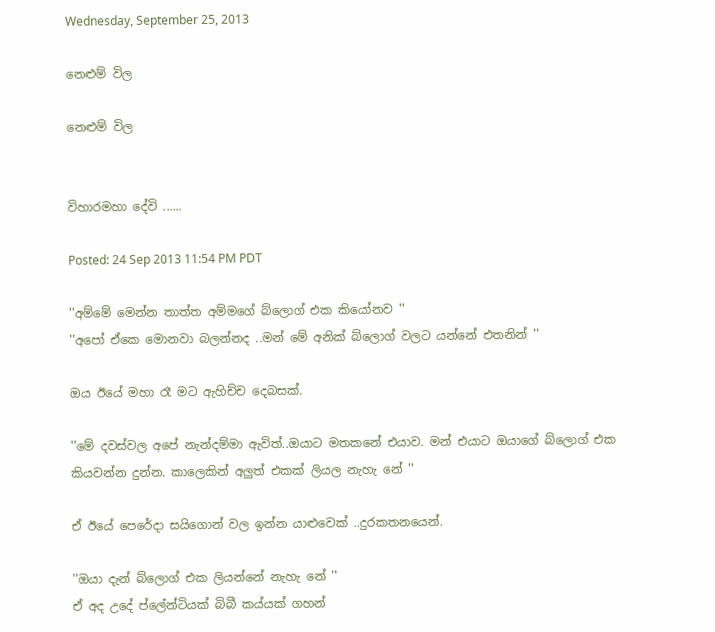Wednesday, September 25, 2013

නෙළුම් විල

නෙළුම් විල


විහාරමහා දේවි ......

Posted: 24 Sep 2013 11:54 PM PDT

''අම්මේ මෙන්න තාත්ත අම්මගේ බ්ලොග් එක කියෝනව ''
''අපෝ ඒකෙ මොනවා බලන්නද ..මන් මේ අනික් බ්ලොග් වලට යන්නේ එතනින් ''

ඔය ඊයේ මහා රෑ මට ඇහිච්ච දෙබසක්.

''මේ දවස්වල අපේ නැන්දම්මා ඇවිත්..ඔයාට මතකනේ එයාව. මන් එයාට ඔයාගේ බ්ලොග් එක කියවන්න දුන්න. කාලෙකින් අලුත් එකක් ලියල නැහැ නේ ''

ඒ ඊයේ පෙරේදා සයිගොන් වල ඉන්න යාළුවෙක් ..දුරකතනයෙන්.

''ඔයා දැන් බ්ලොග් එක ලියන්නේ නැහැ නේ ''
ඒ අද උදේ ප්ලේන්ටියක් බිබී කය්යක් ගහන්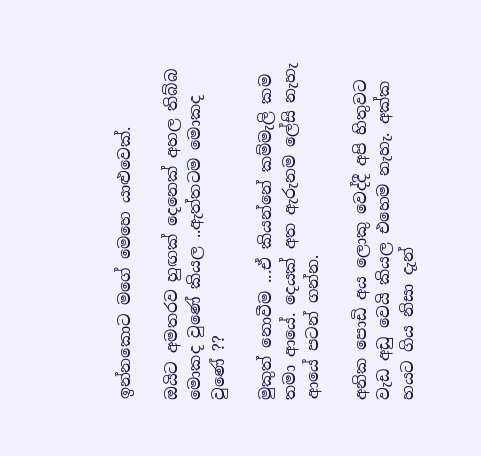ඉන්නකොට මගේ මෙහෙ යාළුවෙක්.

ඔයිට අමතරව හුඟක් දෙනෙක් අහල තිබ්බ මොකද වුණේ කියල ..ඇත්තටම මොකද වුණේ ??

මුකුත් නොවීම ...ඒ කියන්නේ කම්මැලි කම තමා ආයේ. දෙයක් අත ඇරුනම ලේසි නැහැ ආයේ පටන් ගන්න.

අනික පොඩි අය ලොකු වෙද්දී අපි හිතුවට වැඩ අඩු වෙයි කියල එහෙම නැහැ. අක්ක හයට ගිය නිසා දැන්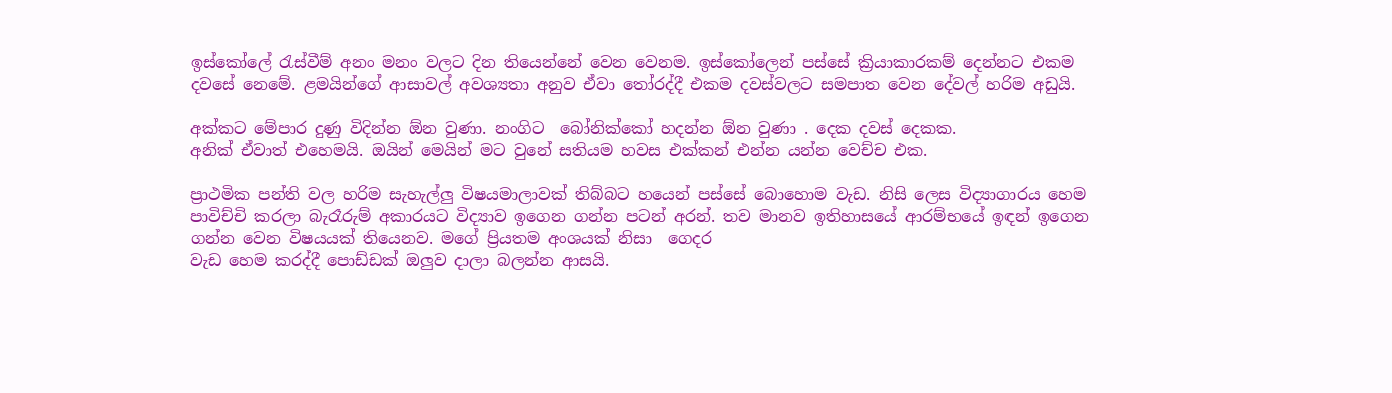ඉස්කෝලේ රැස්වීම් අනං මනං වලට දින තියෙන්නේ වෙන වෙනම. ඉස්කෝලෙන් පස්සේ ක්‍රියාකාරකම් දෙන්නට එකම දවසේ නෙමේ. ළමයින්ගේ ආසාවල් අවශ්‍යතා අනුව ඒවා තෝරද්දී එකම දවස්වලට සමපාත වෙන දේවල් හරිම අඩුයි.

අක්කට මේපාර දුණු විදින්න ඕන වුණා. නංගිට  බෝනික්කෝ හදන්න ඕන වුණා . දෙක දවස් දෙකක.
අනික් ඒවාත් එහෙමයි. ඔයින් මෙයින් මට වුනේ සතියම හවස එක්කන් එන්න යන්න වෙච්ච එක.

ප්‍රාථමික පන්ති වල හරිම සැහැල්ලු විෂයමාලාවක් තිබ්බට හයෙන් පස්සේ බොහොම වැඩ. නිසි ලෙස විද්‍යාගාරය හෙම පාවිච්චි කරලා බැරෑරුම් අකාරයට විද්‍යාව ඉගෙන ගන්න පටන් අරන්. තව මානව ඉතිහාසයේ ආරම්භයේ ඉඳන් ඉගෙන ගන්න වෙන විෂයයක් තියෙනව. මගේ ප්‍රියතම අංශයක් නිසා  ගෙදර
වැඩ හෙම කරද්දී පොඩ්ඩක් ඔලුව දාලා බලන්න ආසයි.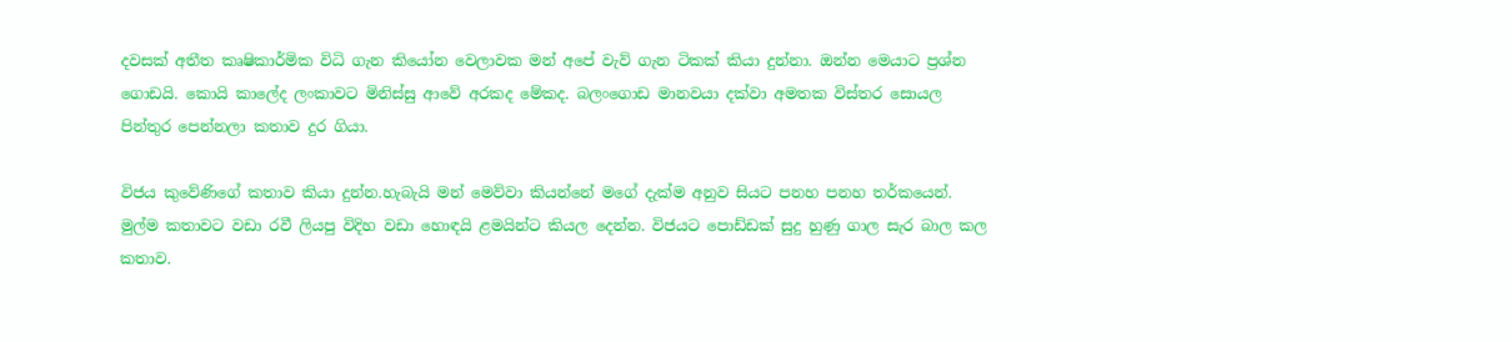දවසක් අතීත කෘෂිකාර්මික විධි ගැන කියෝන වෙලාවක මන් අපේ වැව් ගැන ටිකක් කියා දුන්නා. ඔන්න මෙයාට ප්‍රශ්න ගොඩයි. කොයි කාලේද ලංකාවට මිනිස්සු ආවේ අරකද මේකද. බලංගොඩ මානවයා දක්වා අමතක විස්තර සොයල පින්තුර පෙන්නලා කතාව දුර ගියා.

විජය කුවේණිගේ කතාව කියා දුන්න.හැබැයි මන් මෙව්වා කියන්නේ මගේ දැක්ම අනුව සියට පනහ පනහ තර්කයෙන්. මුල්ම කතාවට වඩා රවී ලියපු විදිහ වඩා හොඳයි ළමයින්ට කියල දෙන්න. විජයට පොඩ්ඩක් සුදු හුණු ගාල සැර බාල කල කතාව.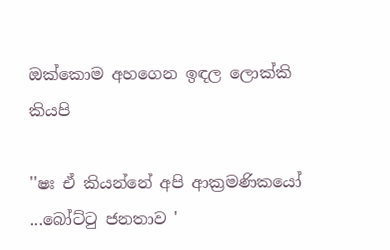ඔක්කොම අහගෙන ඉඳල ලොක්කි කියපි

''ෂඃ ඒ කියන්නේ අපි ආක්‍රමණිකයෝ ...බෝට්ටු ජනතාව '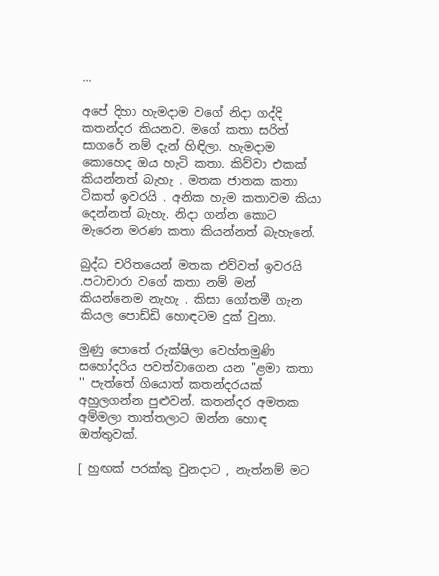...

අපේ දිහා හැමදාම වගේ නිදා ගද්දි කතන්දර කියනව. මගේ කතා සරිත් සාගරේ නම් දැන් හිඳිලා. හැමදාම කොහෙද ඔය හැටි කතා. කිව්වා එකක් කියන්නත් බැහැ . මතක ජාතක කතා ටිකත් ඉවරයි . අනික හැම කතාවම කියා දෙන්නත් බැහැ. නිදා ගන්න කොට මැරෙන මරණ කතා කියන්නත් බැහැනේ.

බුද්ධ චරිතයෙන් මතක එව්වත් ඉවරයි .පටාචාරා වගේ කතා නම් මන් කියන්නෙම නැහැ . කිසා ගෝතමී ගැන කියල පොඩ්ඩි හොඳටම දුක් වුනා.

මුණු පොතේ රුක්ෂිලා වෙහ්තමුණි සහෝදරිය පවත්වාගෙන යන ''ළමා කතා '' පැත්තේ ගියොත් කතන්දරයක් අහුලගන්න පුළුවන්. කතන්දර අමතක අම්මලා තාත්තලාට ඔන්න හොඳ ඔත්තුවක්.

[ හුඟක් පරක්කු වුනදාට , නැත්නම් මට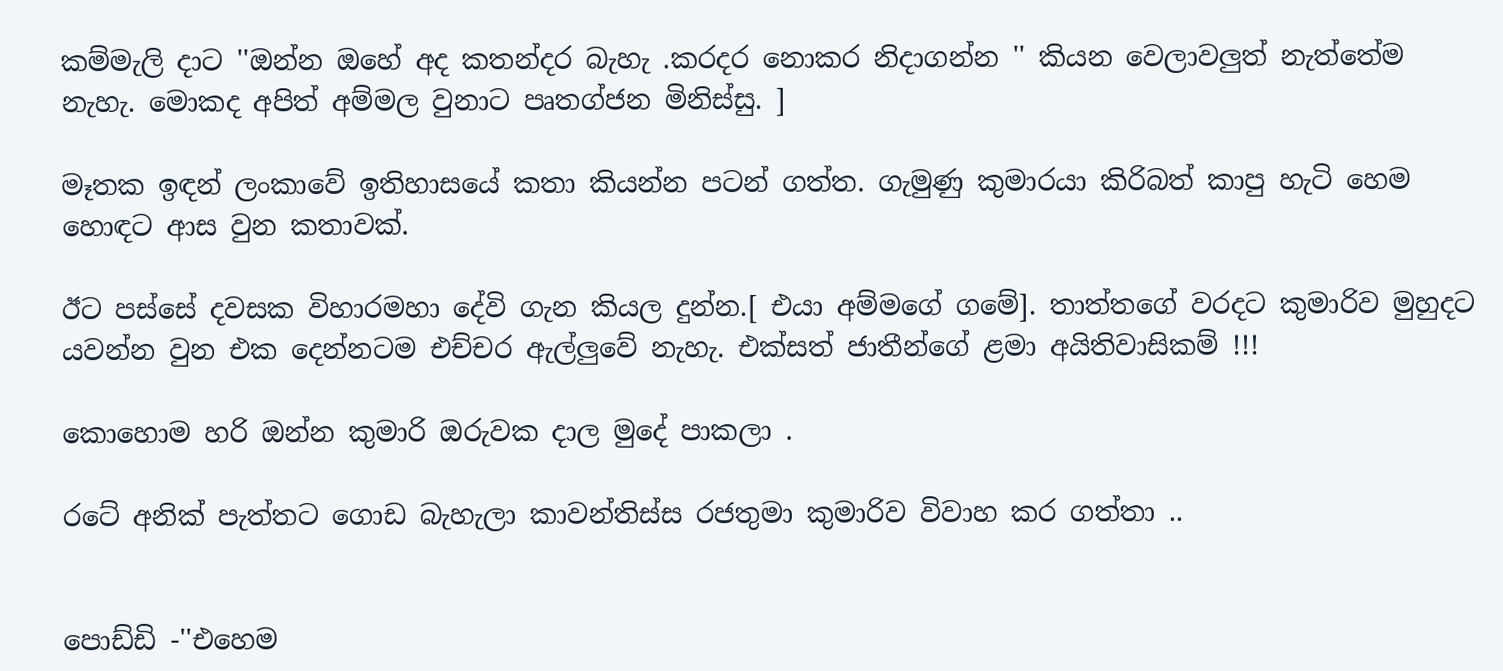කම්මැලි දාට ''ඔන්න ඔහේ අද කතන්දර බැහැ .කරදර නොකර නිදාගන්න '' කියන වෙලාවලුත් නැත්තේම නැහැ. මොකද අපිත් අම්මල වුනාට පෘතග්ජන මිනිස්සු. ]

මෑතක ඉඳන් ලංකාවේ ඉතිහාසයේ කතා කියන්න පටන් ගත්ත. ගැමුණු කුමාරයා කිරිබත් කාපු හැටි හෙම හොඳට ආස වුන කතාවක්.

ඊට පස්සේ දවසක විහාරමහා දේවි ගැන කියල දුන්න.[ එයා අම්මගේ ගමේ]. තාත්තගේ වරදට කුමාරිව මුහුදට යවන්න වුන එක දෙන්නටම එච්චර ඇල්ලුවේ නැහැ. එක්සත් ජාතීන්ගේ ළමා අයිතිවාසිකම් !!!

කොහොම හරි ඔන්න කුමාරි ඔරුවක දාල මුදේ පාකලා .

රටේ අනික් පැත්තට ගොඩ බැහැලා කාවන්තිස්ස රජතුමා කුමාරිව විවාහ කර ගත්තා ..


පොඩ්ඩි -''එහෙම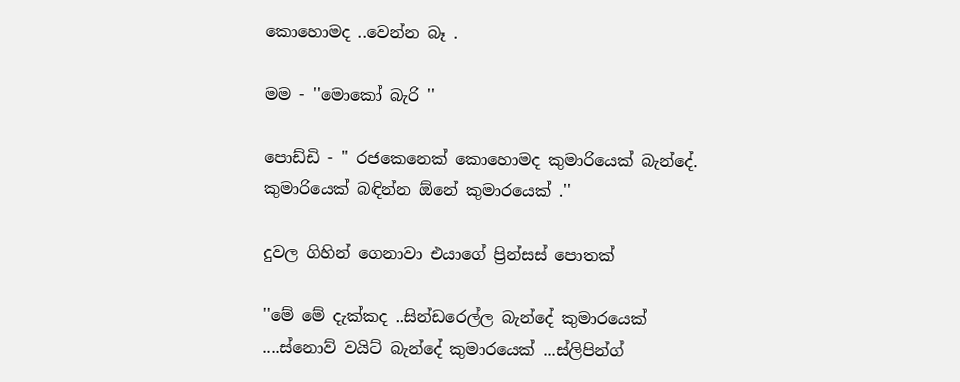කොහොමද ..වෙන්න බෑ .

මම - ''මොකෝ බැරි ''

පොඩ්ඩි - '' රජකෙනෙක් කොහොමද කුමාරියෙක් බැන්දේ. කුමාරියෙක් බඳින්න ඕනේ කුමාරයෙක් .''

දුවල ගිහින් ගෙනාවා එයාගේ ප්‍රින්සස් පොතක්

''මේ මේ දැක්කද ..සින්ඩරෙල්ල බැන්දේ කුමාරයෙක් ....ස්නොව් වයිට් බැන්දේ කුමාරයෙක් ...ස්ලිපින්ග්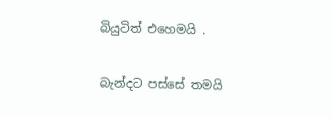බියුටිත් එහෙමයි .

බැන්දට පස්සේ තමයි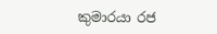කුමාරයා රජ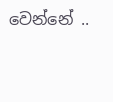වෙන්නේ ..